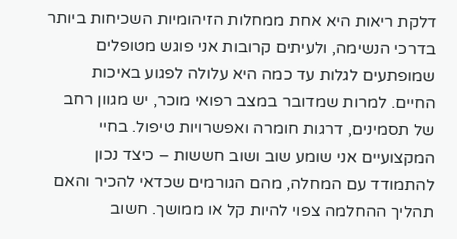דלקת ריאות היא אחת ממחלות הזיהומיות השכיחות ביותר בדרכי הנשימה, ולעיתים קרובות אני פוגש מטופלים שמופתעים לגלות עד כמה היא עלולה לפגוע באיכות החיים. למרות שמדובר במצב רפואי מוכר, יש מגוון רחב של תסמינים, דרגות חומרה ואפשרויות טיפול. בחיי המקצועיים אני שומע שוב ושוב חששות – כיצד נכון להתמודד עם המחלה, מהם הגורמים שכדאי להכיר והאם תהליך ההחלמה צפוי להיות קל או ממושך. חשוב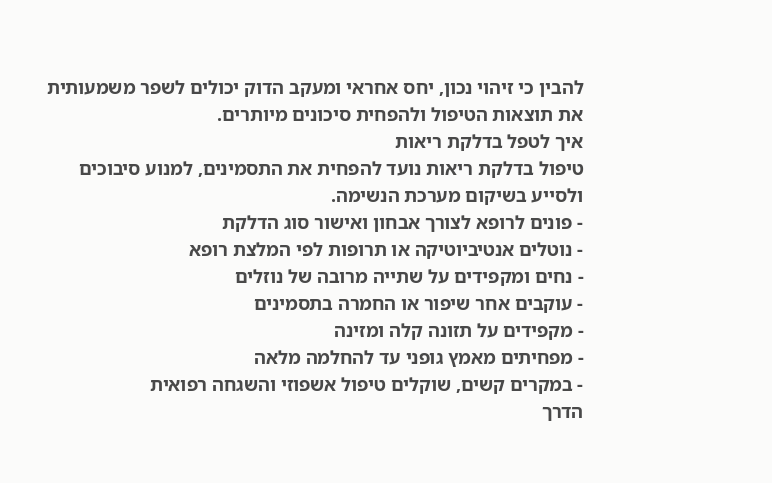להבין כי זיהוי נכון, יחס אחראי ומעקב הדוק יכולים לשפר משמעותית את תוצאות הטיפול ולהפחית סיכונים מיותרים.
איך לטפל בדלקת ריאות
טיפול בדלקת ריאות נועד להפחית את התסמינים, למנוע סיבוכים ולסייע בשיקום מערכת הנשימה.
- פונים לרופא לצורך אבחון ואישור סוג הדלקת
- נוטלים אנטיביוטיקה או תרופות לפי המלצת רופא
- נחים ומקפידים על שתייה מרובה של נוזלים
- עוקבים אחר שיפור או החמרה בתסמינים
- מקפידים על תזונה קלה ומזינה
- מפחיתים מאמץ גופני עד להחלמה מלאה
- במקרים קשים, שוקלים טיפול אשפוזי והשגחה רפואית
הדרך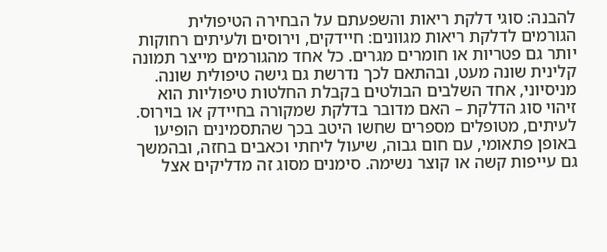להבנה: סוגי דלקת ריאות והשפעתם על הבחירה הטיפולית
הגורמים לדלקת ריאות מגוונים: חיידקים, וירוסים ולעיתים רחוקות יותר גם פטריות או חומרים מגרים. כל אחד מהגורמים מייצר תמונה קלינית שונה מעט, ובהתאם לכך נדרשת גם גישה טיפולית שונה. מניסיוני, אחד השלבים הבולטים בקבלת החלטות טיפוליות הוא זיהוי סוג הדלקת – האם מדובר בדלקת שמקורה בחיידק או בוירוס. לעיתים, מטופלים מספרים שחשו היטב בכך שהתסמינים הופיעו באופן פתאומי, עם חום גבוה, שיעול ליחתי וכאבים בחזה, ובהמשך גם עייפות קשה או קוצר נשימה. סימנים מסוג זה מדליקים אצל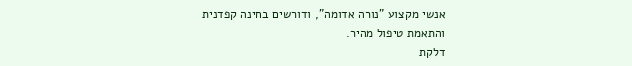אנשי מקצוע "נורה אדומה", ודורשים בחינה קפדנית והתאמת טיפול מהיר.
דלקת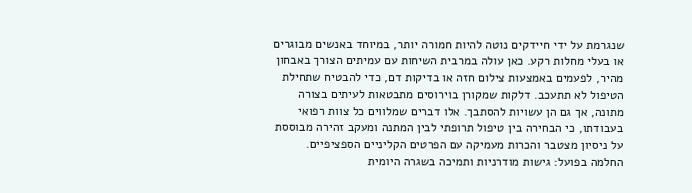שנגרמת על ידי חיידקים נוטה להיות חמורה יותר, במיוחד באנשים מבוגרים או בעלי מחלות רקע. כאן עולה במרבית השיחות עם עמיתים הצורך באבחון מהיר, לפעמים באמצעות צילום חזה או בדיקות דם, כדי להבטיח שתחילת הטיפול לא תתעכב. דלקות שמקורן בוירוסים מתבטאות לעיתים בצורה מתונה, אך גם הן עשויות להסתבך. אלו דברים שמלווים כל צוות רפואי בעבודתו, כי הבחירה בין טיפול תרופתי לבין המתנה ומעקב זהירה מבוססת על ניסיון מצטבר והכרות מעמיקה עם הפרטים הקליניים הספציפיים.
החלמה בפועל: גישות מודרניות ותמיכה בשגרה היומית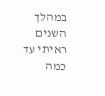במהלך השנים ראיתי עד כמה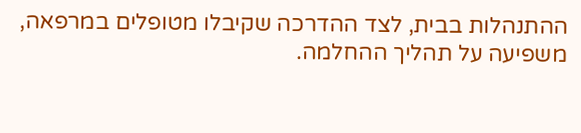ההתנהלות בבית, לצד ההדרכה שקיבלו מטופלים במרפאה, משפיעה על תהליך ההחלמה.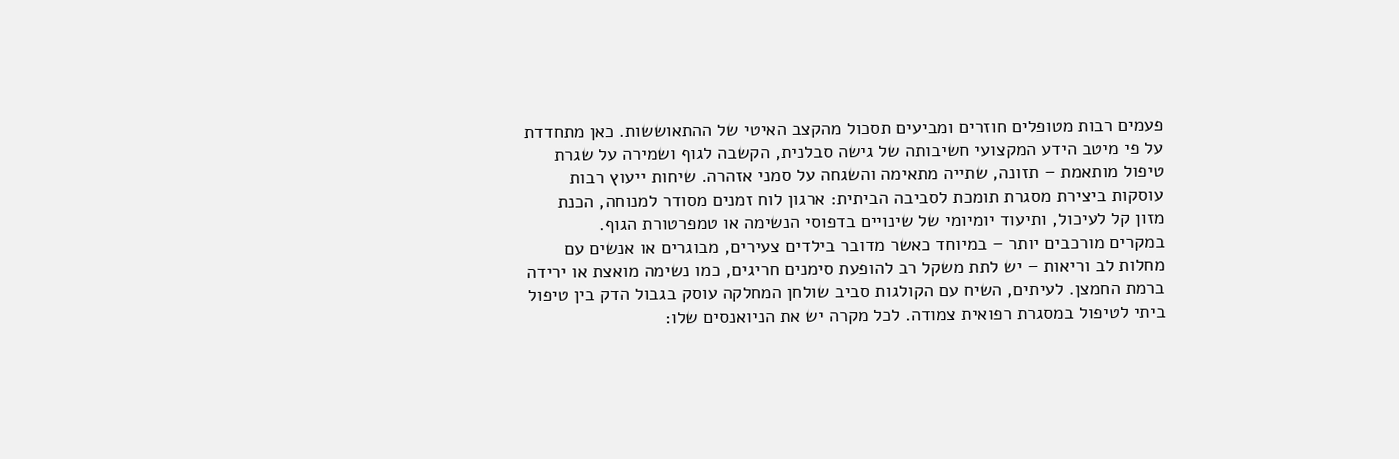פעמים רבות מטופלים חוזרים ומביעים תסכול מהקצב האיטי של ההתאוששות. כאן מתחדדת על פי מיטב הידע המקצועי חשיבותה של גישה סבלנית, הקשבה לגוף ושמירה על שגרת טיפול מותאמת – תזונה, שתייה מתאימה והשגחה על סמני אזהרה. שיחות ייעוץ רבות עוסקות ביצירת מסגרת תומכת לסביבה הביתית: ארגון לוח זמנים מסודר למנוחה, הכנת מזון קל לעיכול, ותיעוד יומיומי של שינויים בדפוסי הנשימה או טמפרטורת הגוף.
במקרים מורכבים יותר – במיוחד כאשר מדובר בילדים צעירים, מבוגרים או אנשים עם מחלות לב וריאות – יש לתת משקל רב להופעת סימנים חריגים, כמו נשימה מואצת או ירידה ברמת החמצן. לעיתים, השיח עם הקולגות סביב שולחן המחלקה עוסק בגבול הדק בין טיפול ביתי לטיפול במסגרת רפואית צמודה. לכל מקרה יש את הניואנסים שלו: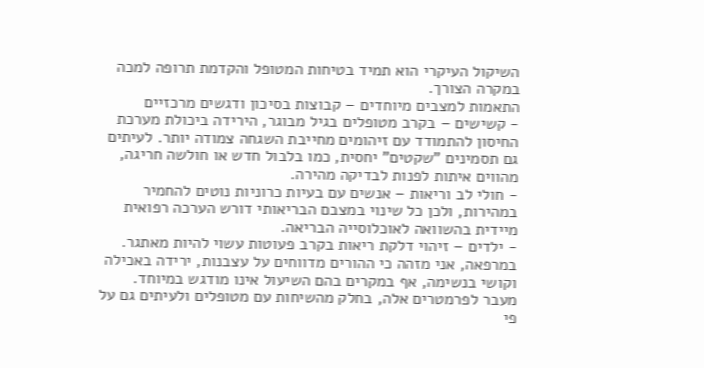השיקול העיקרי הוא תמיד בטיחות המטופל והקדמת תרופה למכה במקרה הצורך.
התאמות למצבים מיוחדים – קבוצות בסיכון ודגשים מרכזיים
- קשישים – בקרב מטופלים בגיל מבוגר, הירידה ביכולת מערכת החיסון להתמודד עם זיהומים מחייבת השגחה צמודה יותר. לעיתים גם תסמינים "שקטים" יחסית, כמו בלבול חדש או חולשה חריגה, מהווים איתות לפנות לבדיקה מהירה.
- חולי לב וריאות – אנשים עם בעיות כרוניות נוטים להחמיר במהירות, ולכן כל שינוי במצבם הבריאותי דורש הערכה רפואית מיידית בהשוואה לאוכלוסייה הבריאה.
- ילדים – זיהוי דלקת ריאות בקרב פעוטות עשוי להיות מאתגר. במרפאה, אני מזהה כי ההורים מדווחים על עצבנות, ירידה באכילה וקושי בנשימה, אף במקרים בהם השיעול אינו מודגש במיוחד.
מעבר לפרמטרים אלה, בחלק מהשיחות עם מטופלים ולעיתים גם על פי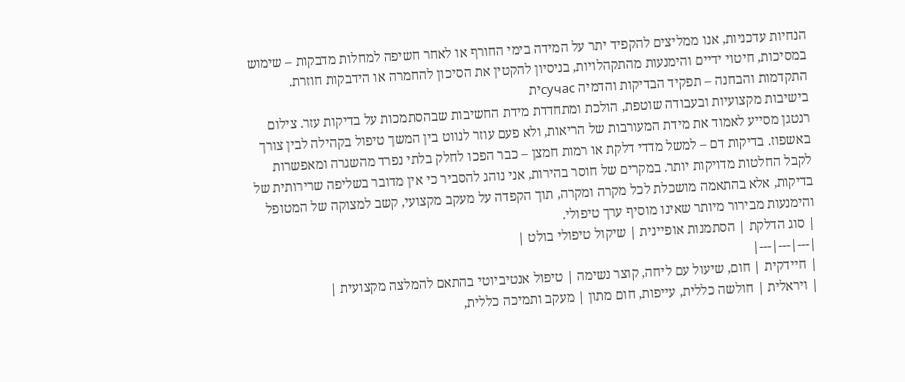הנחיות עדכניות, אנו ממליצים להקפיד יתר על המידה בימי החורף או לאחר חשיפה למחלות מדבקות – שימוש במסיכות, חיטוי ידיים והימנעות מהתקהלויות, בניסיון להקטין את הסיכון להחמרה או הידבקות חוזרת.
התקדמות והבחנה – תפקיד הבדיקות והדמיה сучасית
בישיבות מקצועיות ובעבודה שוטפת, הולכת ומתחדדת מידת החשיבות שבהסתמכות על בדיקות עזר. צילום רנטגן מסייע לאמוד את מידת המעורבות של הריאות, ולא פעם עוזר לנווט בין המשך טיפול בקהילה לבין צורך באשפוז. בדיקות דם – למשל מדדי דלקת או רמות חמצן – כבר הפכו לחלק בלתי נפרד מהשגרה ומאפשרות לקבל החלטות מדויקות יותר. במקרים של חוסר בהירות, אני נוהג להסביר כי אין מדובר בשליפה שרירותית של בדיקות, אלא בהתאמה מושכלת לכל מקרה ומקרה, תוך הקפדה על מעקב מקצועי, קשב למצוקה של המטופל והימנעות מבירור מיותר שאינו מוסיף ערך טיפולי.
| סוג הדלקת | הסתמנות אופיינית | שיקול טיפולי בולט |
|---|---|---|
| חיידקית | חום, שיעול עם ליחה, קוצר נשימה | טיפול אנטיביוטי בהתאם להמלצה מקצועית |
| ויראלית | חולשה כללית, עייפות, חום מתון | מעקב ותמיכה כללית,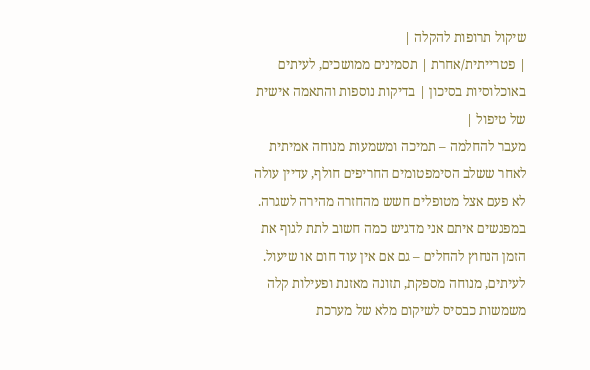שיקול תרופות להקלה |
| פטרייתית/אחרת | תסמינים ממושכים, לעיתים באוכלוסיות בסיכון | בדיקות נוספות והתאמה אישית של טיפול |
מעבר להחלמה – תמיכה ומשמעות מנוחה אמיתית
לאחר ששלב הסימפטומים החריפים חולף, עדיין עולה לא פעם אצל מטופלים חשש מהחזרה מהירה לשגרה. במפגשים איתם אני מדגיש כמה חשוב לתת לגוף את הזמן הנחוץ להחלים – גם אם אין עוד חום או שיעול. לעיתים, מנוחה מספקת, תזונה מאזנת ופעילות קלה משמשות כבסיס לשיקום מלא של מערכת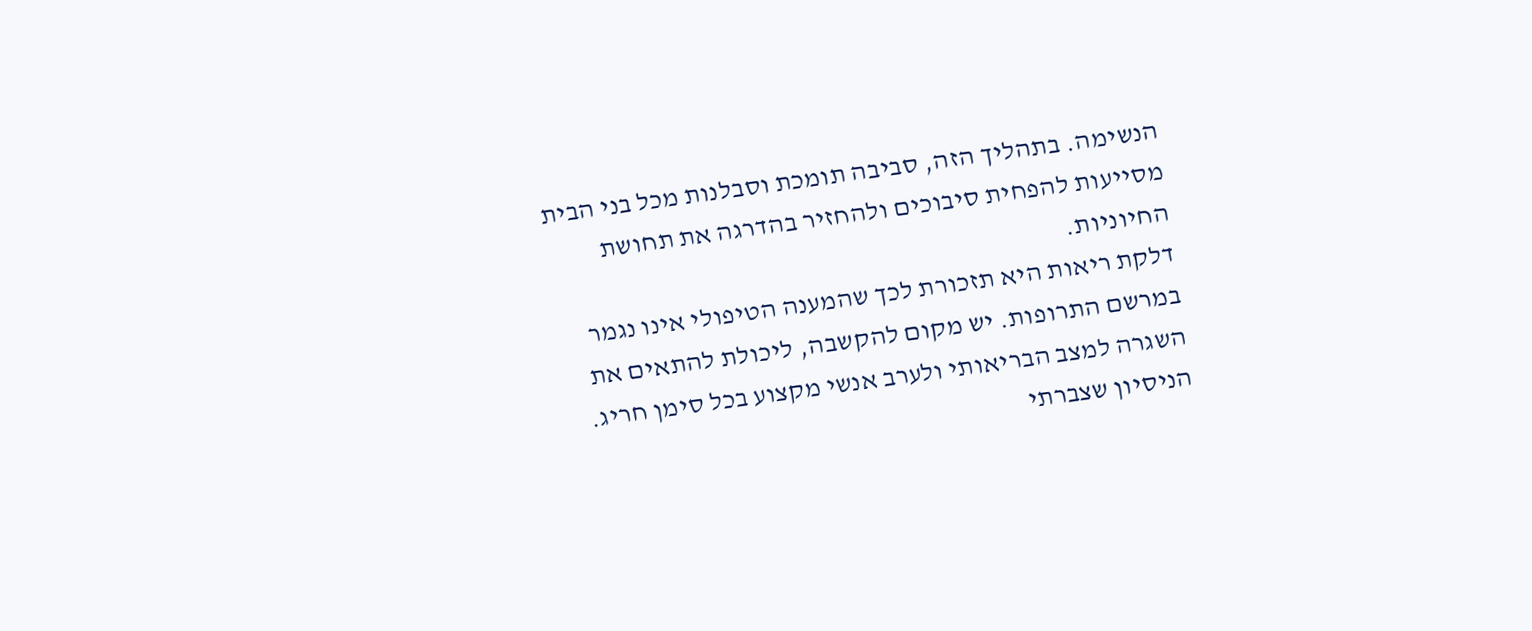הנשימה. בתהליך הזה, סביבה תומכת וסבלנות מכל בני הבית מסייעות להפחית סיבוכים ולהחזיר בהדרגה את תחושת החיוניות.
דלקת ריאות היא תזכורת לכך שהמענה הטיפולי אינו נגמר במרשם התרופות. יש מקום להקשבה, ליכולת להתאים את השגרה למצב הבריאותי ולערב אנשי מקצוע בכל סימן חריג. הניסיון שצברתי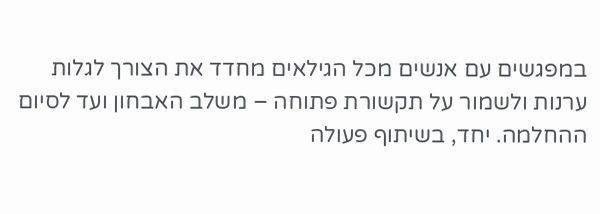במפגשים עם אנשים מכל הגילאים מחדד את הצורך לגלות ערנות ולשמור על תקשורת פתוחה – משלב האבחון ועד לסיום ההחלמה. יחד, בשיתוף פעולה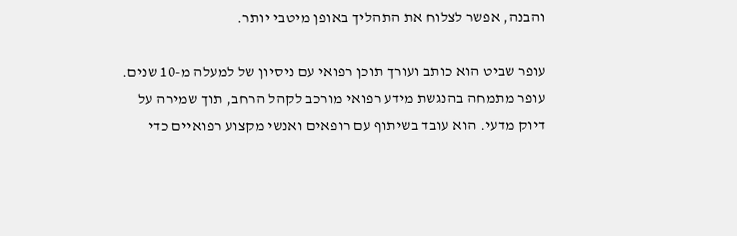והבנה, אפשר לצלוח את התהליך באופן מיטבי יותר.

עופר שביט הוא כותב ועורך תוכן רפואי עם ניסיון של למעלה מ-10 שנים. עופר מתמחה בהנגשת מידע רפואי מורכב לקהל הרחב, תוך שמירה על דיוק מדעי. הוא עובד בשיתוף עם רופאים ואנשי מקצוע רפואיים כדי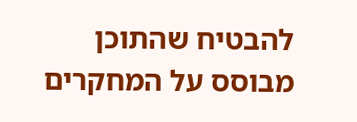להבטיח שהתוכן מבוסס על המחקרים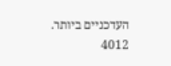העדכניים ביותר.
4012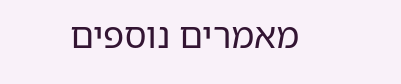מאמרים נוספים